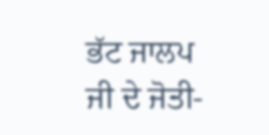ਭੱਟ ਜਾਲਪ ਜੀ ਦੇ ਜੋਤੀ-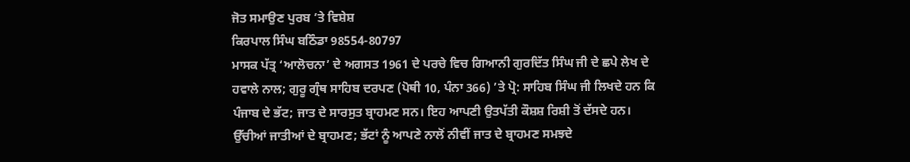ਜੋਤ ਸਮਾਉਣ ਪੁਰਬ ’ਤੇ ਵਿਸ਼ੇਸ਼
ਕਿਰਪਾਲ ਸਿੰਘ ਬਠਿੰਡਾ 98554-80797
ਮਾਸਕ ਪੱਤ੍ਰ ‘ਆਲੋਚਨਾ’ ਦੇ ਅਗਸਤ 1961 ਦੇ ਪਰਚੇ ਵਿਚ ਗਿਆਨੀ ਗੁਰਦਿੱਤ ਸਿੰਘ ਜੀ ਦੇ ਛਪੇ ਲੇਖ ਦੇ ਹਵਾਲੇ ਨਾਲ; ਗੁਰੂ ਗ੍ਰੰਥ ਸਾਹਿਬ ਦਰਪਣ (ਪੋਥੀ 10, ਪੰਨਾ 366) ’ਤੇ ਪ੍ਰੋ: ਸਾਹਿਬ ਸਿੰਘ ਜੀ ਲਿਖਦੇ ਹਨ ਕਿ ਪੰਜਾਬ ਦੇ ਭੱਟ; ਜਾਤ ਦੇ ਸਾਰਸੁਤ ਬ੍ਰਾਹਮਣ ਸਨ। ਇਹ ਆਪਣੀ ਉਤਪੱਤੀ ਕੌਸ਼ਸ਼ ਰਿਸ਼ੀ ਤੋਂ ਦੱਸਦੇ ਹਨ। ਉੱਚੀਆਂ ਜਾਤੀਆਂ ਦੇ ਬ੍ਰਾਹਮਣ; ਭੱਟਾਂ ਨੂੰ ਆਪਣੇ ਨਾਲੋਂ ਨੀਵੀਂ ਜਾਤ ਦੇ ਬ੍ਰਾਹਮਣ ਸਮਝਦੇ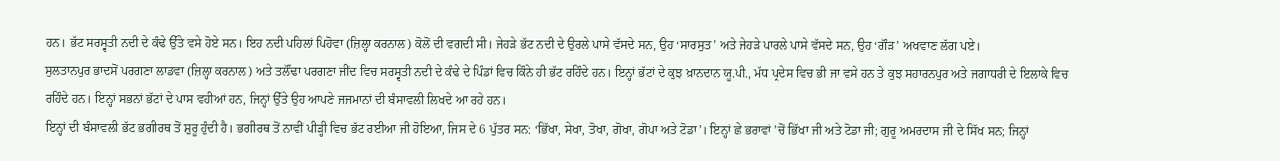ਹਨ। ਭੱਟ ਸਰਸ੍ਵਤੀ ਨਦੀ ਦੇ ਕੰਢੇ ਉੱਤੇ ਵਸੇ ਹੋਏ ਸਨ। ਇਹ ਨਦੀ ਪਹਿਲਾਂ ਪਿਹੋਵਾ (ਜ਼ਿਲ੍ਹਾ ਕਰਨਾਲ) ਕੋਲੋਂ ਦੀ ਵਗਦੀ ਸੀ। ਜੇਹੜੇ ਭੱਟ ਨਦੀ ਦੇ ਉਰਲੇ ਪਾਸੇ ਵੱਸਦੇ ਸਨ, ਉਹ ‘ਸਾਰਸੁਤ’ ਅਤੇ ਜੇਹੜੇ ਪਾਰਲੇ ਪਾਸੇ ਵੱਸਦੇ ਸਨ, ਉਹ ‘ਗੌੜ’ ਅਖਵਾਣ ਲੱਗ ਪਏ।
ਸੁਲਤਾਨਪੁਰ ਭਾਦਸੋਂ ਪਰਗਣਾ ਲਾਡਵਾ (ਜ਼ਿਲ੍ਹਾ ਕਰਨਾਲ) ਅਤੇ ਤਲੌਂਢਾ ਪਰਗਣਾ ਜੀਂਦ ਵਿਚ ਸਰਸ੍ਵਤੀ ਨਦੀ ਦੇ ਕੰਢੇ ਦੇ ਪਿੰਡਾਂ ਵਿਚ ਕਿੰਨੇ ਹੀ ਭੱਟ ਰਹਿੰਦੇ ਹਨ। ਇਨ੍ਹਾਂ ਭੱਟਾਂ ਦੇ ਕੁਝ ਖ਼ਾਨਦਾਨ ਯੂ.ਪੀ., ਮੱਧ ਪ੍ਰਦੇਸ ਵਿਚ ਭੀ ਜਾ ਵਸੇ ਹਨ ਤੇ ਕੁਝ ਸਹਾਰਨਪੁਰ ਅਤੇ ਜਗਾਧਰੀ ਦੇ ਇਲਾਕੇ ਵਿਚ ਰਹਿੰਦੇ ਹਨ। ਇਨ੍ਹਾਂ ਸਭਨਾਂ ਭੱਟਾਂ ਦੇ ਪਾਸ ਵਹੀਆਂ ਹਨ, ਜਿਨ੍ਹਾਂ ਉੱਤੇ ਉਹ ਆਪਣੇ ਜਜਮਾਨਾਂ ਦੀ ਬੰਸਾਵਲੀ ਲਿਖਦੇ ਆ ਰਹੇ ਹਨ।
ਇਨ੍ਹਾਂ ਦੀ ਬੰਸਾਵਲੀ ਭੱਟ ਭਗੀਰਥ ਤੋਂ ਸ਼ੁਰੂ ਹੁੰਦੀ ਹੈ। ਭਗੀਰਥ ਤੋਂ ਨਾਵੀਂ ਪੀੜ੍ਹੀ ਵਿਚ ਭੱਟ ਰਈਆ ਜੀ ਹੋਇਆ, ਜਿਸ ਦੇ 6 ਪੁੱਤਰ ਸਨ: ‘ਭਿੱਖਾ, ਸੇਖਾ, ਤੋਖਾ, ਗੋਖਾ, ਗੋਪਾ ਅਤੇ ਟੋਡਾ’। ਇਨ੍ਹਾਂ ਛੇ ਭਰਾਵਾਂ ’ਚੋਂ ਭਿੱਖਾ ਜੀ ਅਤੇ ਟੋਡਾ ਜੀ; ਗੁਰੂ ਅਮਰਦਾਸ ਜੀ ਦੇ ਸਿੱਖ ਸਨ; ਜਿਨ੍ਹਾਂ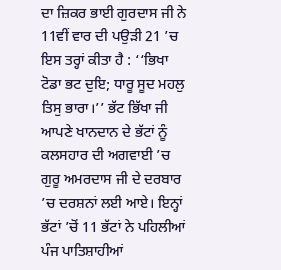ਦਾ ਜ਼ਿਕਰ ਭਾਈ ਗੁਰਦਾਸ ਜੀ ਨੇ 11ਵੀਂ ਵਾਰ ਦੀ ਪਉੜੀ 21 ’ਚ ਇਸ ਤਰ੍ਹਾਂ ਕੀਤਾ ਹੈ : ‘‘ਭਿਖਾ ਟੋਡਾ ਭਟ ਦੁਇ; ਧਾਰੂ ਸੂਦ ਮਹਲੁ ਤਿਸੁ ਭਾਰਾ।’’ ਭੱਟ ਭਿੱਖਾ ਜੀ ਆਪਣੇ ਖਾਨਦਾਨ ਦੇ ਭੱਟਾਂ ਨੂੰ ਕਲਸਹਾਰ ਦੀ ਅਗਵਾਈ ’ਚ ਗੁਰੂ ਅਮਰਦਾਸ ਜੀ ਦੇ ਦਰਬਾਰ ’ਚ ਦਰਸ਼ਨਾਂ ਲਈ ਆਏ। ਇਨ੍ਹਾਂ ਭੱਟਾਂ ’ਚੋਂ 11 ਭੱਟਾਂ ਨੇ ਪਹਿਲੀਆਂ ਪੰਜ ਪਾਤਿਸ਼ਾਹੀਆਂ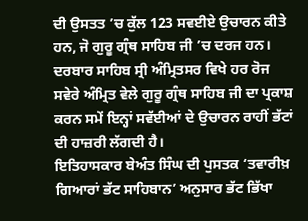ਦੀ ਉਸਤਤ ’ਚ ਕੁੱਲ 123 ਸਵਈਏ ਉਚਾਰਨ ਕੀਤੇ ਹਨ, ਜੋ ਗੁਰੂ ਗ੍ਰੰਥ ਸਾਹਿਬ ਜੀ ’ਚ ਦਰਜ ਹਨ। ਦਰਬਾਰ ਸਾਹਿਬ ਸ੍ਰੀ ਅੰਮ੍ਰਿਤਸਰ ਵਿਖੇ ਹਰ ਰੋਜ ਸਵੇਰੇ ਅੰਮ੍ਰਿਤ ਵੇਲੇ ਗੁਰੂ ਗ੍ਰੰਥ ਸਾਹਿਬ ਜੀ ਦਾ ਪ੍ਰਕਾਸ਼ ਕਰਨ ਸਮੇਂ ਇਨ੍ਹਾਂ ਸਵੱਈਆਂ ਦੇ ਉਚਾਰਨ ਰਾਹੀਂ ਭੱਟਾਂ ਦੀ ਹਾਜ਼ਰੀ ਲੱਗਦੀ ਹੈ।
ਇਤਿਹਾਸਕਾਰ ਬੇਅੰਤ ਸਿੰਘ ਦੀ ਪੁਸਤਕ ‘ਤਵਾਰੀਖ਼ ਗਿਆਰਾਂ ਭੱਟ ਸਾਹਿਬਾਨ’ ਅਨੁਸਾਰ ਭੱਟ ਭਿੱਖਾ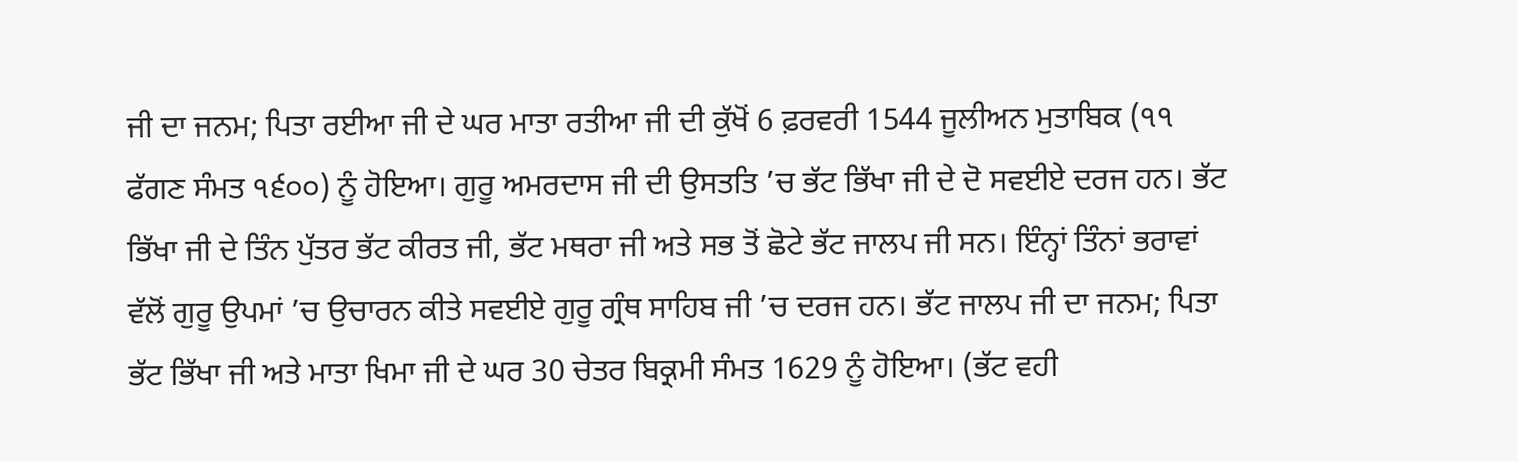ਜੀ ਦਾ ਜਨਮ; ਪਿਤਾ ਰਈਆ ਜੀ ਦੇ ਘਰ ਮਾਤਾ ਰਤੀਆ ਜੀ ਦੀ ਕੁੱਖੋਂ 6 ਫ਼ਰਵਰੀ 1544 ਜੂਲੀਅਨ ਮੁਤਾਬਿਕ (੧੧ ਫੱਗਣ ਸੰਮਤ ੧੬੦੦) ਨੂੰ ਹੋਇਆ। ਗੁਰੂ ਅਮਰਦਾਸ ਜੀ ਦੀ ਉਸਤਤਿ ’ਚ ਭੱਟ ਭਿੱਖਾ ਜੀ ਦੇ ਦੋ ਸਵਈਏ ਦਰਜ ਹਨ। ਭੱਟ ਭਿੱਖਾ ਜੀ ਦੇ ਤਿੰਨ ਪੁੱਤਰ ਭੱਟ ਕੀਰਤ ਜੀ, ਭੱਟ ਮਥਰਾ ਜੀ ਅਤੇ ਸਭ ਤੋਂ ਛੋਟੇ ਭੱਟ ਜਾਲਪ ਜੀ ਸਨ। ਇੰਨ੍ਹਾਂ ਤਿੰਨਾਂ ਭਰਾਵਾਂ ਵੱਲੋਂ ਗੁਰੂ ਉਪਮਾਂ ’ਚ ਉਚਾਰਨ ਕੀਤੇ ਸਵਈਏ ਗੁਰੂ ਗ੍ਰੰਥ ਸਾਹਿਬ ਜੀ ’ਚ ਦਰਜ ਹਨ। ਭੱਟ ਜਾਲਪ ਜੀ ਦਾ ਜਨਮ; ਪਿਤਾ ਭੱਟ ਭਿੱਖਾ ਜੀ ਅਤੇ ਮਾਤਾ ਖਿਮਾ ਜੀ ਦੇ ਘਰ 30 ਚੇਤਰ ਬਿਕ੍ਰਮੀ ਸੰਮਤ 1629 ਨੂੰ ਹੋਇਆ। (ਭੱਟ ਵਹੀ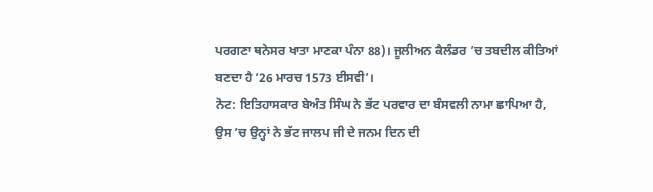ਪਰਗਣਾ ਥਨੇਸਰ ਖਾਤਾ ਮਾਣਕਾ ਪੰਨਾ 88)। ਜੂਲੀਅਨ ਕੈਲੰਡਰ ’ਚ ਤਬਦੀਲ ਕੀਤਿਆਂ ਬਣਦਾ ਹੈ ‘26 ਮਾਰਚ 1573 ਈਸਵੀ’।
ਨੋਟ: ਇਤਿਹਾਸਕਾਰ ਬੇਅੰਤ ਸਿੰਘ ਨੇ ਭੱਟ ਪਰਵਾਰ ਦਾ ਬੰਸਵਲੀ ਨਾਮਾ ਛਾਪਿਆ ਹੈ, ਉਸ ’ਚ ਉਨ੍ਹਾਂ ਨੇ ਭੱਟ ਜਾਲਪ ਜੀ ਦੇ ਜਨਮ ਦਿਨ ਦੀ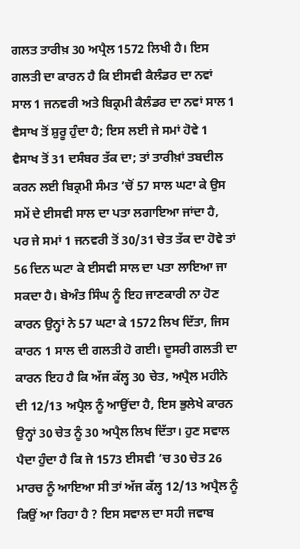ਗਲਤ ਤਾਰੀਖ਼ 30 ਅਪ੍ਰੈਲ 1572 ਲਿਖੀ ਹੈ। ਇਸ ਗਲਤੀ ਦਾ ਕਾਰਨ ਹੈ ਕਿ ਈਸਵੀ ਕੈਲੰਡਰ ਦਾ ਨਵਾਂ ਸਾਲ 1 ਜਨਵਰੀ ਅਤੇ ਬਿਕ੍ਰਮੀ ਕੈਲੰਡਰ ਦਾ ਨਵਾਂ ਸਾਲ 1 ਵੈਸਾਖ ਤੋਂ ਸ਼ੁਰੂ ਹੁੰਦਾ ਹੈ; ਇਸ ਲਈ ਜੇ ਸਮਾਂ ਹੋਵੇ 1 ਵੈਸਾਖ ਤੋਂ 31 ਦਸੰਬਰ ਤੱਕ ਦਾ; ਤਾਂ ਤਾਰੀਖ਼ਾਂ ਤਬਦੀਲ ਕਰਨ ਲਈ ਬਿਕ੍ਰਮੀ ਸੰਮਤ ’ਚੋਂ 57 ਸਾਲ ਘਟਾ ਕੇ ਉਸ ਸਮੇਂ ਦੇ ਈਸਵੀ ਸਾਲ ਦਾ ਪਤਾ ਲਗਾਇਆ ਜਾਂਦਾ ਹੈ, ਪਰ ਜੇ ਸਮਾਂ 1 ਜਨਵਰੀ ਤੋਂ 30/31 ਚੇਤ ਤੱਕ ਦਾ ਹੋਵੇ ਤਾਂ 56 ਦਿਨ ਘਟਾ ਕੇ ਈਸਵੀ ਸਾਲ ਦਾ ਪਤਾ ਲਾਇਆ ਜਾ ਸਕਦਾ ਹੈ। ਬੇਅੰਤ ਸਿੰਘ ਨੂੰ ਇਹ ਜਾਣਕਾਰੀ ਨਾ ਹੋਣ ਕਾਰਨ ਉਨ੍ਹਾਂ ਨੇ 57 ਘਟਾ ਕੇ 1572 ਲਿਖ ਦਿੱਤਾ, ਜਿਸ ਕਾਰਨ 1 ਸਾਲ ਦੀ ਗਲਤੀ ਹੋ ਗਈ। ਦੂਸਰੀ ਗਲਤੀ ਦਾ ਕਾਰਨ ਇਹ ਹੈ ਕਿ ਅੱਜ ਕੱਲ੍ਹ 30 ਚੇਤ, ਅਪ੍ਰੈਲ ਮਹੀਨੇ ਦੀ 12/13 ਅਪ੍ਰੈਲ ਨੂੰ ਆਉਂਦਾ ਹੈ, ਇਸ ਭੁਲੇਖੇ ਕਾਰਨ ਉਨ੍ਹਾਂ 30 ਚੇਤ ਨੂੰ 30 ਅਪ੍ਰੈਲ ਲਿਖ ਦਿੱਤਾ। ਹੁਣ ਸਵਾਲ ਪੈਦਾ ਹੁੰਦਾ ਹੈ ਕਿ ਜੇ 1573 ਈਸਵੀ ’ਚ 30 ਚੇਤ 26 ਮਾਰਚ ਨੂੰ ਆਇਆ ਸੀ ਤਾਂ ਅੱਜ ਕੱਲ੍ਹ 12/13 ਅਪ੍ਰੈਲ ਨੂੰ ਕਿਉਂ ਆ ਰਿਹਾ ਹੈ ? ਇਸ ਸਵਾਲ ਦਾ ਸਹੀ ਜਵਾਬ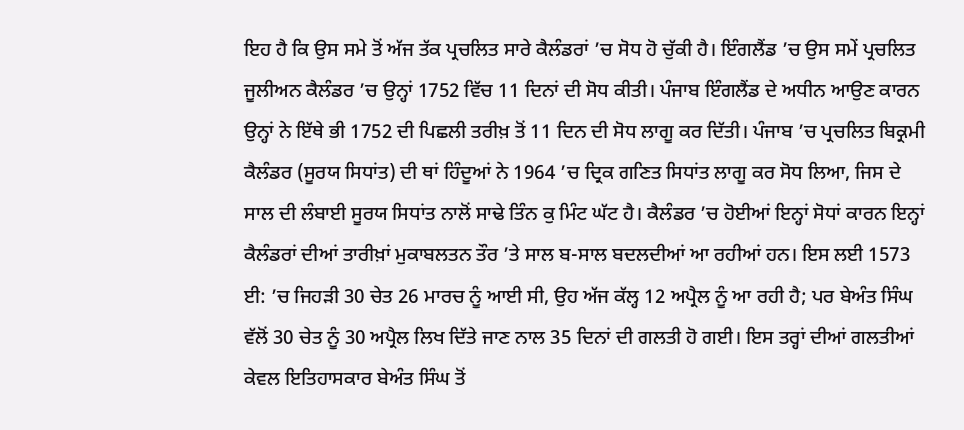ਇਹ ਹੈ ਕਿ ਉਸ ਸਮੇ ਤੋਂ ਅੱਜ ਤੱਕ ਪ੍ਰਚਲਿਤ ਸਾਰੇ ਕੈਲੰਡਰਾਂ ’ਚ ਸੋਧ ਹੋ ਚੁੱਕੀ ਹੈ। ਇੰਗਲੈਂਡ ’ਚ ਉਸ ਸਮੇਂ ਪ੍ਰਚਲਿਤ ਜੂਲੀਅਨ ਕੈਲੰਡਰ ’ਚ ਉਨ੍ਹਾਂ 1752 ਵਿੱਚ 11 ਦਿਨਾਂ ਦੀ ਸੋਧ ਕੀਤੀ। ਪੰਜਾਬ ਇੰਗਲੈਂਡ ਦੇ ਅਧੀਨ ਆਉਣ ਕਾਰਨ ਉਨ੍ਹਾਂ ਨੇ ਇੱਥੇ ਭੀ 1752 ਦੀ ਪਿਛਲੀ ਤਰੀਖ਼ ਤੋਂ 11 ਦਿਨ ਦੀ ਸੋਧ ਲਾਗੂ ਕਰ ਦਿੱਤੀ। ਪੰਜਾਬ ’ਚ ਪ੍ਰਚਲਿਤ ਬਿਕ੍ਰਮੀ ਕੈਲੰਡਰ (ਸੂਰਯ ਸਿਧਾਂਤ) ਦੀ ਥਾਂ ਹਿੰਦੂਆਂ ਨੇ 1964 ’ਚ ਦ੍ਰਿਕ ਗਣਿਤ ਸਿਧਾਂਤ ਲਾਗੂ ਕਰ ਸੋਧ ਲਿਆ, ਜਿਸ ਦੇ ਸਾਲ ਦੀ ਲੰਬਾਈ ਸੂਰਯ ਸਿਧਾਂਤ ਨਾਲੋਂ ਸਾਢੇ ਤਿੰਨ ਕੁ ਮਿੰਟ ਘੱਟ ਹੈ। ਕੈਲੰਡਰ ’ਚ ਹੋਈਆਂ ਇਨ੍ਹਾਂ ਸੋਧਾਂ ਕਾਰਨ ਇਨ੍ਹਾਂ ਕੈਲੰਡਰਾਂ ਦੀਆਂ ਤਾਰੀਖ਼ਾਂ ਮੁਕਾਬਲਤਨ ਤੌਰ ’ਤੇ ਸਾਲ ਬ-ਸਾਲ ਬਦਲਦੀਆਂ ਆ ਰਹੀਆਂ ਹਨ। ਇਸ ਲਈ 1573 ਈ: ’ਚ ਜਿਹੜੀ 30 ਚੇਤ 26 ਮਾਰਚ ਨੂੰ ਆਈ ਸੀ, ਉਹ ਅੱਜ ਕੱਲ੍ਹ 12 ਅਪ੍ਰੈਲ ਨੂੰ ਆ ਰਹੀ ਹੈ; ਪਰ ਬੇਅੰਤ ਸਿੰਘ ਵੱਲੋਂ 30 ਚੇਤ ਨੂੰ 30 ਅਪ੍ਰੈਲ ਲਿਖ ਦਿੱਤੇ ਜਾਣ ਨਾਲ 35 ਦਿਨਾਂ ਦੀ ਗਲਤੀ ਹੋ ਗਈ। ਇਸ ਤਰ੍ਹਾਂ ਦੀਆਂ ਗਲਤੀਆਂ ਕੇਵਲ ਇਤਿਹਾਸਕਾਰ ਬੇਅੰਤ ਸਿੰਘ ਤੋਂ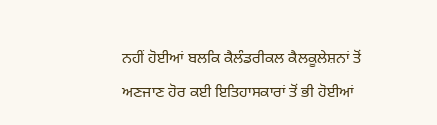ਨਹੀਂ ਹੋਈਆਂ ਬਲਕਿ ਕੈਲੰਡਰੀਕਲ ਕੈਲਕੂਲੇਸ਼ਨਾਂ ਤੋਂ ਅਣਜਾਣ ਹੋਰ ਕਈ ਇਤਿਹਾਸਕਾਰਾਂ ਤੋਂ ਭੀ ਹੋਈਆਂ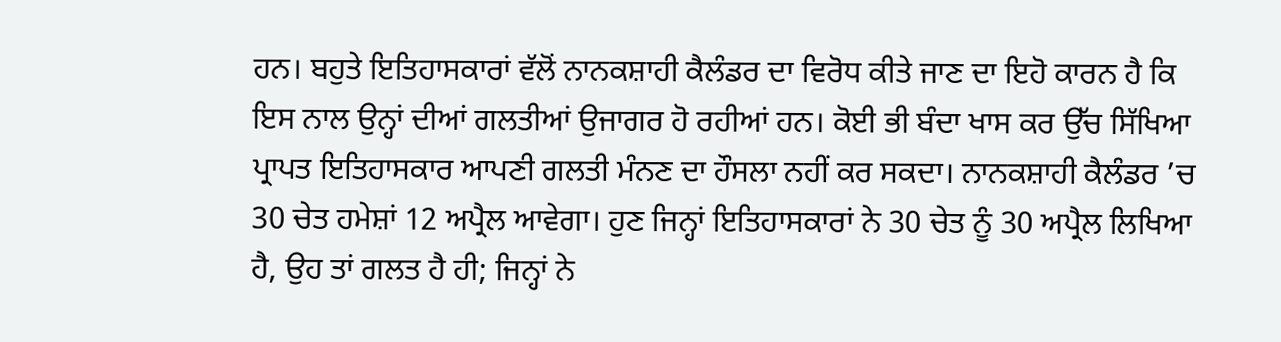ਹਨ। ਬਹੁਤੇ ਇਤਿਹਾਸਕਾਰਾਂ ਵੱਲੋਂ ਨਾਨਕਸ਼ਾਹੀ ਕੈਲੰਡਰ ਦਾ ਵਿਰੋਧ ਕੀਤੇ ਜਾਣ ਦਾ ਇਹੋ ਕਾਰਨ ਹੈ ਕਿ ਇਸ ਨਾਲ ਉਨ੍ਹਾਂ ਦੀਆਂ ਗਲਤੀਆਂ ਉਜਾਗਰ ਹੋ ਰਹੀਆਂ ਹਨ। ਕੋਈ ਭੀ ਬੰਦਾ ਖਾਸ ਕਰ ਉੱਚ ਸਿੱਖਿਆ ਪ੍ਰਾਪਤ ਇਤਿਹਾਸਕਾਰ ਆਪਣੀ ਗਲਤੀ ਮੰਨਣ ਦਾ ਹੌਸਲਾ ਨਹੀਂ ਕਰ ਸਕਦਾ। ਨਾਨਕਸ਼ਾਹੀ ਕੈਲੰਡਰ ’ਚ 30 ਚੇਤ ਹਮੇਸ਼ਾਂ 12 ਅਪ੍ਰੈਲ ਆਵੇਗਾ। ਹੁਣ ਜਿਨ੍ਹਾਂ ਇਤਿਹਾਸਕਾਰਾਂ ਨੇ 30 ਚੇਤ ਨੂੰ 30 ਅਪ੍ਰੈਲ ਲਿਖਿਆ ਹੈ, ਉਹ ਤਾਂ ਗਲਤ ਹੈ ਹੀ; ਜਿਨ੍ਹਾਂ ਨੇ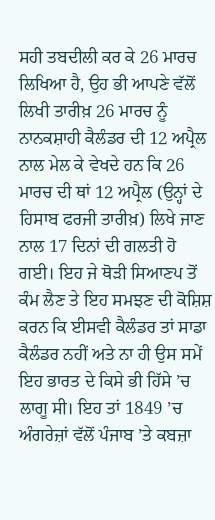ਸਹੀ ਤਬਦੀਲੀ ਕਰ ਕੇ 26 ਮਾਰਚ ਲਿਖਿਆ ਹੈ, ਉਹ ਭੀ ਆਪਣੇ ਵੱਲੋਂ ਲਿਖੀ ਤਾਰੀਖ਼ 26 ਮਾਰਚ ਨੂੰ ਨਾਨਕਸ਼ਾਹੀ ਕੈਲੰਡਰ ਦੀ 12 ਅਪ੍ਰੈਲ ਨਾਲ ਮੇਲ ਕੇ ਵੇਖਦੇ ਹਨ ਕਿ 26 ਮਾਰਚ ਦੀ ਥਾਂ 12 ਅਪ੍ਰੈਲ (ਉਨ੍ਹਾਂ ਦੇ ਹਿਸਾਬ ਫਰਜੀ ਤਾਰੀਖ਼) ਲਿਖੇ ਜਾਣ ਨਾਲ 17 ਦਿਨਾਂ ਦੀ ਗਲਤੀ ਹੋ ਗਈ। ਇਹ ਜੇ ਥੋੜੀ ਸਿਆਣਪ ਤੋਂ ਕੰਮ ਲੈਣ ਤੇ ਇਹ ਸਮਝਣ ਦੀ ਕੋਸ਼ਿਸ਼ ਕਰਨ ਕਿ ਈਸਵੀ ਕੈਲੰਡਰ ਤਾਂ ਸਾਡਾ ਕੈਲੰਡਰ ਨਹੀਂ ਅਤੇ ਨਾ ਹੀ ਉਸ ਸਮੇਂ ਇਹ ਭਾਰਤ ਦੇ ਕਿਸੇ ਭੀ ਹਿੱਸੇ ’ਚ ਲਾਗੂ ਸੀ। ਇਹ ਤਾਂ 1849 ’ਚ ਅੰਗਰੇਜ਼ਾਂ ਵੱਲੋਂ ਪੰਜਾਬ ’ਤੇ ਕਬਜ਼ਾ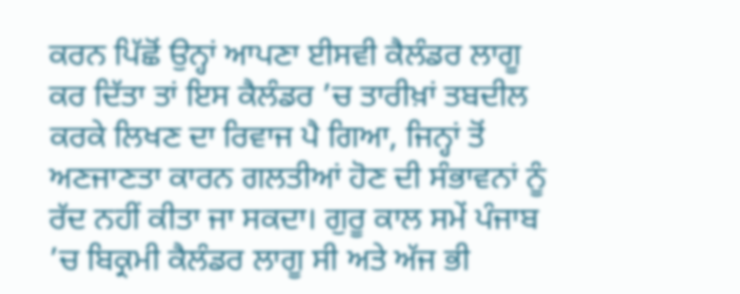ਕਰਨ ਪਿੱਛੋਂ ਉਨ੍ਹਾਂ ਆਪਣਾ ਈਸਵੀ ਕੈਲੰਡਰ ਲਾਗੂ ਕਰ ਦਿੱਤਾ ਤਾਂ ਇਸ ਕੈਲੰਡਰ ’ਚ ਤਾਰੀਖ਼ਾਂ ਤਬਦੀਲ ਕਰਕੇ ਲਿਖਣ ਦਾ ਰਿਵਾਜ ਪੈ ਗਿਆ, ਜਿਨ੍ਹਾਂ ਤੋਂ ਅਣਜਾਣਤਾ ਕਾਰਨ ਗਲਤੀਆਂ ਹੋਣ ਦੀ ਸੰਭਾਵਨਾਂ ਨੂੰ ਰੱਦ ਨਹੀਂ ਕੀਤਾ ਜਾ ਸਕਦਾ। ਗੁਰੂ ਕਾਲ ਸਮੇਂ ਪੰਜਾਬ ’ਚ ਬਿਕ੍ਰਮੀ ਕੈਲੰਡਰ ਲਾਗੂ ਸੀ ਅਤੇ ਅੱਜ ਭੀ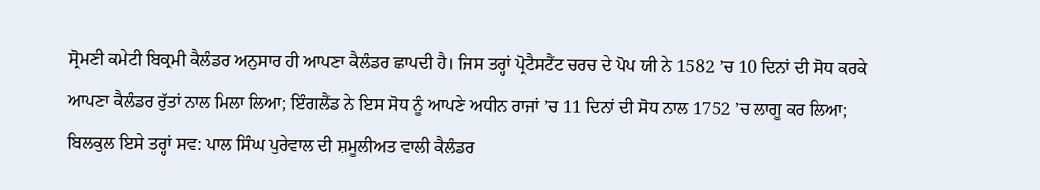ਸ੍ਰੋਮਣੀ ਕਮੇਟੀ ਬਿਕ੍ਰਮੀ ਕੈਲੰਡਰ ਅਨੁਸਾਰ ਹੀ ਆਪਣਾ ਕੈਲੰਡਰ ਛਾਪਦੀ ਹੈ। ਜਿਸ ਤਰ੍ਹਾਂ ਪ੍ਰੋਟੈਸਟੈਂਟ ਚਰਚ ਦੇ ਪੋਪ ਯੀ ਨੇ 1582 ’ਚ 10 ਦਿਨਾਂ ਦੀ ਸੋਧ ਕਰਕੇ ਆਪਣਾ ਕੈਲੰਡਰ ਰੁੱਤਾਂ ਨਾਲ ਮਿਲਾ ਲਿਆ; ਇੰਗਲੈਂਡ ਨੇ ਇਸ ਸੋਧ ਨੂੰ ਆਪਣੇ ਅਧੀਨ ਰਾਜਾਂ ’ਚ 11 ਦਿਨਾਂ ਦੀ ਸੋਧ ਨਾਲ 1752 ’ਚ ਲਾਗੂ ਕਰ ਲਿਆ; ਬਿਲਕੁਲ ਇਸੇ ਤਰ੍ਹਾਂ ਸਵ: ਪਾਲ ਸਿੰਘ ਪੁਰੇਵਾਲ ਦੀ ਸ਼ਮੂਲੀਅਤ ਵਾਲੀ ਕੈਲੰਡਰ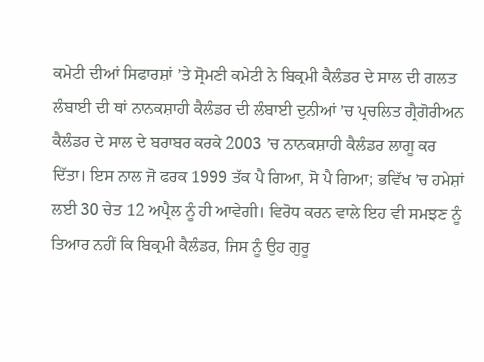ਕਮੇਟੀ ਦੀਆਂ ਸਿਫਾਰਸ਼ਾਂ ’ਤੇ ਸ੍ਰੋਮਣੀ ਕਮੇਟੀ ਨੇ ਬਿਕ੍ਰਮੀ ਕੈਲੰਡਰ ਦੇ ਸਾਲ ਦੀ ਗਲਤ ਲੰਬਾਈ ਦੀ ਥਾਂ ਨਾਨਕਸ਼ਾਹੀ ਕੈਲੰਡਰ ਦੀ ਲੰਬਾਈ ਦੁਨੀਆਂ ’ਚ ਪ੍ਰਚਲਿਤ ਗ੍ਰੈਗੋਰੀਅਨ ਕੈਲੰਡਰ ਦੇ ਸਾਲ ਦੇ ਬਰਾਬਰ ਕਰਕੇ 2003 ’ਚ ਨਾਨਕਸ਼ਾਹੀ ਕੈਲੰਡਰ ਲਾਗੂ ਕਰ ਦਿੱਤਾ। ਇਸ ਨਾਲ ਜੋ ਫਰਕ 1999 ਤੱਕ ਪੈ ਗਿਆ, ਸੋ ਪੈ ਗਿਆ; ਭਵਿੱਖ ’ਚ ਹਮੇਸ਼ਾਂ ਲਈ 30 ਚੇਤ 12 ਅਪ੍ਰੈਲ ਨੂੰ ਹੀ ਆਵੇਗੀ। ਵਿਰੋਧ ਕਰਨ ਵਾਲੇ ਇਹ ਵੀ ਸਮਝਣ ਨੂੰ ਤਿਆਰ ਨਹੀਂ ਕਿ ਬਿਕ੍ਰਮੀ ਕੈਲੰਡਰ, ਜਿਸ ਨੂੰ ਉਹ ਗੁਰੂ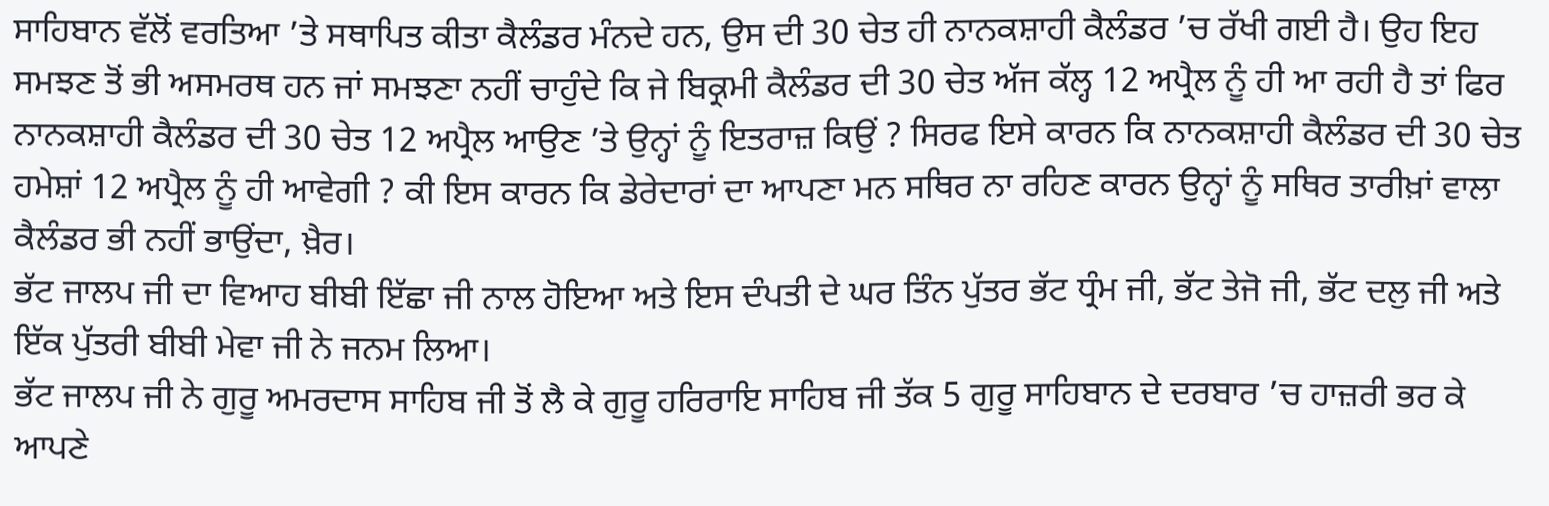ਸਾਹਿਬਾਨ ਵੱਲੋਂ ਵਰਤਿਆ ’ਤੇ ਸਥਾਪਿਤ ਕੀਤਾ ਕੈਲੰਡਰ ਮੰਨਦੇ ਹਨ, ਉਸ ਦੀ 30 ਚੇਤ ਹੀ ਨਾਨਕਸ਼ਾਹੀ ਕੈਲੰਡਰ ’ਚ ਰੱਖੀ ਗਈ ਹੈ। ਉਹ ਇਹ ਸਮਝਣ ਤੋਂ ਭੀ ਅਸਮਰਥ ਹਨ ਜਾਂ ਸਮਝਣਾ ਨਹੀਂ ਚਾਹੁੰਦੇ ਕਿ ਜੇ ਬਿਕ੍ਰਮੀ ਕੈਲੰਡਰ ਦੀ 30 ਚੇਤ ਅੱਜ ਕੱਲ੍ਹ 12 ਅਪ੍ਰੈਲ ਨੂੰ ਹੀ ਆ ਰਹੀ ਹੈ ਤਾਂ ਫਿਰ ਨਾਨਕਸ਼ਾਹੀ ਕੈਲੰਡਰ ਦੀ 30 ਚੇਤ 12 ਅਪ੍ਰੈਲ ਆਉਣ ’ਤੇ ਉਨ੍ਹਾਂ ਨੂੰ ਇਤਰਾਜ਼ ਕਿਉਂ ? ਸਿਰਫ ਇਸੇ ਕਾਰਨ ਕਿ ਨਾਨਕਸ਼ਾਹੀ ਕੈਲੰਡਰ ਦੀ 30 ਚੇਤ ਹਮੇਸ਼ਾਂ 12 ਅਪ੍ਰੈਲ ਨੂੰ ਹੀ ਆਵੇਗੀ ? ਕੀ ਇਸ ਕਾਰਨ ਕਿ ਡੇਰੇਦਾਰਾਂ ਦਾ ਆਪਣਾ ਮਨ ਸਥਿਰ ਨਾ ਰਹਿਣ ਕਾਰਨ ਉਨ੍ਹਾਂ ਨੂੰ ਸਥਿਰ ਤਾਰੀਖ਼ਾਂ ਵਾਲਾ ਕੈਲੰਡਰ ਭੀ ਨਹੀਂ ਭਾਉਂਦਾ, ਖ਼ੈਰ।
ਭੱਟ ਜਾਲਪ ਜੀ ਦਾ ਵਿਆਹ ਬੀਬੀ ਇੱਛਾ ਜੀ ਨਾਲ ਹੋਇਆ ਅਤੇ ਇਸ ਦੰਪਤੀ ਦੇ ਘਰ ਤਿੰਨ ਪੁੱਤਰ ਭੱਟ ਧ੍ਰੰਮ ਜੀ, ਭੱਟ ਤੇਜੋ ਜੀ, ਭੱਟ ਦਲੁ ਜੀ ਅਤੇ ਇੱਕ ਪੁੱਤਰੀ ਬੀਬੀ ਮੇਵਾ ਜੀ ਨੇ ਜਨਮ ਲਿਆ।
ਭੱਟ ਜਾਲਪ ਜੀ ਨੇ ਗੁਰੂ ਅਮਰਦਾਸ ਸਾਹਿਬ ਜੀ ਤੋਂ ਲੈ ਕੇ ਗੁਰੂ ਹਰਿਰਾਇ ਸਾਹਿਬ ਜੀ ਤੱਕ 5 ਗੁਰੂ ਸਾਹਿਬਾਨ ਦੇ ਦਰਬਾਰ ’ਚ ਹਾਜ਼ਰੀ ਭਰ ਕੇ ਆਪਣੇ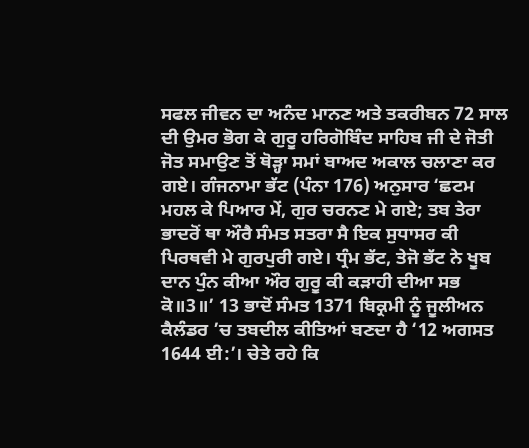ਸਫਲ ਜੀਵਨ ਦਾ ਅਨੰਦ ਮਾਨਣ ਅਤੇ ਤਕਰੀਬਨ 72 ਸਾਲ ਦੀ ਉਮਰ ਭੋਗ ਕੇ ਗੁਰੂ ਹਰਿਗੋਬਿੰਦ ਸਾਹਿਬ ਜੀ ਦੇ ਜੋਤੀ ਜੋਤ ਸਮਾਉਣ ਤੋਂ ਥੋੜ੍ਹਾ ਸਮਾਂ ਬਾਅਦ ਅਕਾਲ ਚਲਾਣਾ ਕਰ ਗਏ। ਗੰਜਨਾਮਾ ਭੱਟ (ਪੰਨਾ 176) ਅਨੁਸਾਰ ‘ਛਟਮ ਮਹਲ ਕੇ ਪਿਆਰ ਮੇਂ, ਗੁਰ ਚਰਨਣ ਮੇ ਗਏ; ਤਬ ਤੇਰਾ ਭਾਦਰੋਂ ਥਾ ਔਰੈ ਸੰਮਤ ਸਤਰਾ ਸੈ ਇਕ ਸੁਧਾਸਰ ਕੀ ਪਿਰਥਵੀ ਮੇ ਗੁਰਪੁਰੀ ਗਏ। ਧ੍ਰੰਮ ਭੱਟ, ਤੇਜੋ ਭੱਟ ਨੇ ਖੂਬ ਦਾਨ ਪੁੰਨ ਕੀਆ ਔਰ ਗੁਰੂ ਕੀ ਕੜਾਹੀ ਦੀਆ ਸਭ ਕੋ॥3॥’ 13 ਭਾਦੋਂ ਸੰਮਤ 1371 ਬਿਕ੍ਰਮੀ ਨੂੰ ਜੂਲੀਅਨ ਕੈਲੰਡਰ ’ਚ ਤਬਦੀਲ ਕੀਤਿਆਂ ਬਣਦਾ ਹੈ ‘12 ਅਗਸਤ 1644 ਈ:’। ਚੇਤੇ ਰਹੇ ਕਿ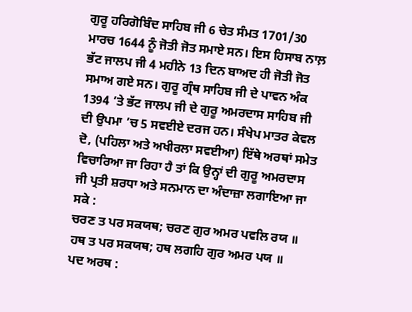ਗੁਰੂ ਹਰਿਗੋਬਿੰਦ ਸਾਹਿਬ ਜੀ 6 ਚੇਤ ਸੰਮਤ 1701/30 ਮਾਰਚ 1644 ਨੂੰ ਜੋਤੀ ਜੋਤ ਸਮਾਏ ਸਨ। ਇਸ ਹਿਸਾਬ ਨਾਲ਼ ਭੱਟ ਜਾਲਪ ਜੀ 4 ਮਹੀਨੇ 13 ਦਿਨ ਬਾਅਦ ਹੀ ਜੋਤੀ ਜੋਤ ਸਮਾਅ ਗਏ ਸਨ। ਗੁਰੂ ਗ੍ਰੰਥ ਸਾਹਿਬ ਜੀ ਦੇ ਪਾਵਨ ਅੰਕ 1394 ’ਤੇ ਭੱਟ ਜਾਲਪ ਜੀ ਦੇ ਗੁਰੂ ਅਮਰਦਾਸ ਸਾਹਿਬ ਜੀ ਦੀ ਉਪਮਾ ’ਚ 5 ਸਵਈਏ ਦਰਜ ਹਨ। ਸੰਖੇਪ ਮਾਤਰ ਕੇਵਲ ਦੋ, (ਪਹਿਲਾ ਅਤੇ ਅਖੀਰਲਾ ਸਵਈਆ) ਇੱਥੇ ਅਰਥਾਂ ਸਮੇਤ ਵਿਚਾਰਿਆ ਜਾ ਰਿਹਾ ਹੈ ਤਾਂ ਕਿ ਉਨ੍ਹਾਂ ਦੀ ਗੁਰੂ ਅਮਰਦਾਸ ਜੀ ਪ੍ਰਤੀ ਸ਼ਰਧਾ ਅਤੇ ਸਨਮਾਨ ਦਾ ਅੰਦਾਜ਼ਾ ਲਗਾਇਆ ਜਾ ਸਕੇ :
ਚਰਣ ਤ ਪਰ ਸਕਯਥ; ਚਰਣ ਗੁਰ ਅਮਰ ਪਵਲਿ ਰਯ ॥
ਹਥ ਤ ਪਰ ਸਕਯਥ; ਹਥ ਲਗਹਿ ਗੁਰ ਅਮਰ ਪਯ ॥
ਪਦ ਅਰਥ :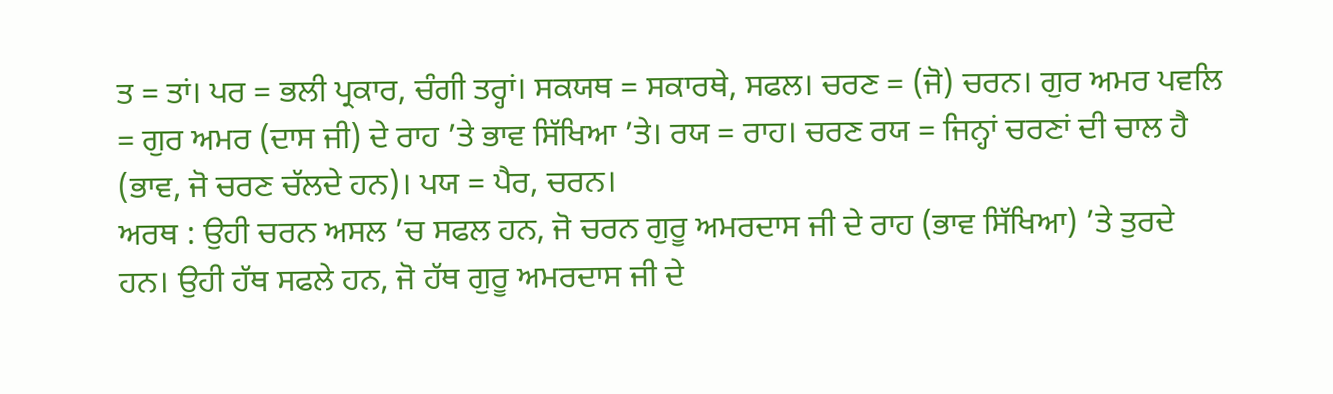ਤ = ਤਾਂ। ਪਰ = ਭਲੀ ਪ੍ਰਕਾਰ, ਚੰਗੀ ਤਰ੍ਹਾਂ। ਸਕਯਥ = ਸਕਾਰਥੇ, ਸਫਲ। ਚਰਣ = (ਜੋ) ਚਰਨ। ਗੁਰ ਅਮਰ ਪਵਲਿ = ਗੁਰ ਅਮਰ (ਦਾਸ ਜੀ) ਦੇ ਰਾਹ ’ਤੇ ਭਾਵ ਸਿੱਖਿਆ ’ਤੇ। ਰਯ = ਰਾਹ। ਚਰਣ ਰਯ = ਜਿਨ੍ਹਾਂ ਚਰਣਾਂ ਦੀ ਚਾਲ ਹੈ (ਭਾਵ, ਜੋ ਚਰਣ ਚੱਲਦੇ ਹਨ)। ਪਯ = ਪੈਰ, ਚਰਨ।
ਅਰਥ : ਉਹੀ ਚਰਨ ਅਸਲ ’ਚ ਸਫਲ ਹਨ, ਜੋ ਚਰਨ ਗੁਰੂ ਅਮਰਦਾਸ ਜੀ ਦੇ ਰਾਹ (ਭਾਵ ਸਿੱਖਿਆ) ’ਤੇ ਤੁਰਦੇ ਹਨ। ਉਹੀ ਹੱਥ ਸਫਲੇ ਹਨ, ਜੋ ਹੱਥ ਗੁਰੂ ਅਮਰਦਾਸ ਜੀ ਦੇ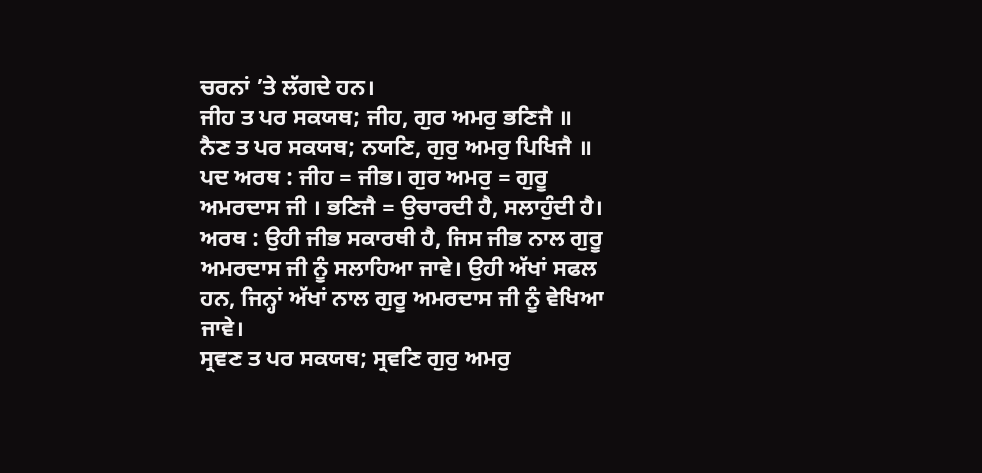ਚਰਨਾਂ ’ਤੇ ਲੱਗਦੇ ਹਨ।
ਜੀਹ ਤ ਪਰ ਸਕਯਥ; ਜੀਹ, ਗੁਰ ਅਮਰੁ ਭਣਿਜੈ ॥
ਨੈਣ ਤ ਪਰ ਸਕਯਥ; ਨਯਣਿ, ਗੁਰੁ ਅਮਰੁ ਪਿਖਿਜੈ ॥
ਪਦ ਅਰਥ : ਜੀਹ = ਜੀਭ। ਗੁਰ ਅਮਰੁ = ਗੁਰੂ ਅਮਰਦਾਸ ਜੀ । ਭਣਿਜੈ = ਉਚਾਰਦੀ ਹੈ, ਸਲਾਹੁੰਦੀ ਹੈ।
ਅਰਥ : ਉਹੀ ਜੀਭ ਸਕਾਰਥੀ ਹੈ, ਜਿਸ ਜੀਭ ਨਾਲ ਗੁਰੂ ਅਮਰਦਾਸ ਜੀ ਨੂੰ ਸਲਾਹਿਆ ਜਾਵੇ। ਉਹੀ ਅੱਖਾਂ ਸਫਲ ਹਨ, ਜਿਨ੍ਹਾਂ ਅੱਖਾਂ ਨਾਲ ਗੁਰੂ ਅਮਰਦਾਸ ਜੀ ਨੂੰ ਵੇਖਿਆ ਜਾਵੇ।
ਸ੍ਰਵਣ ਤ ਪਰ ਸਕਯਥ; ਸ੍ਰਵਣਿ ਗੁਰੁ ਅਮਰੁ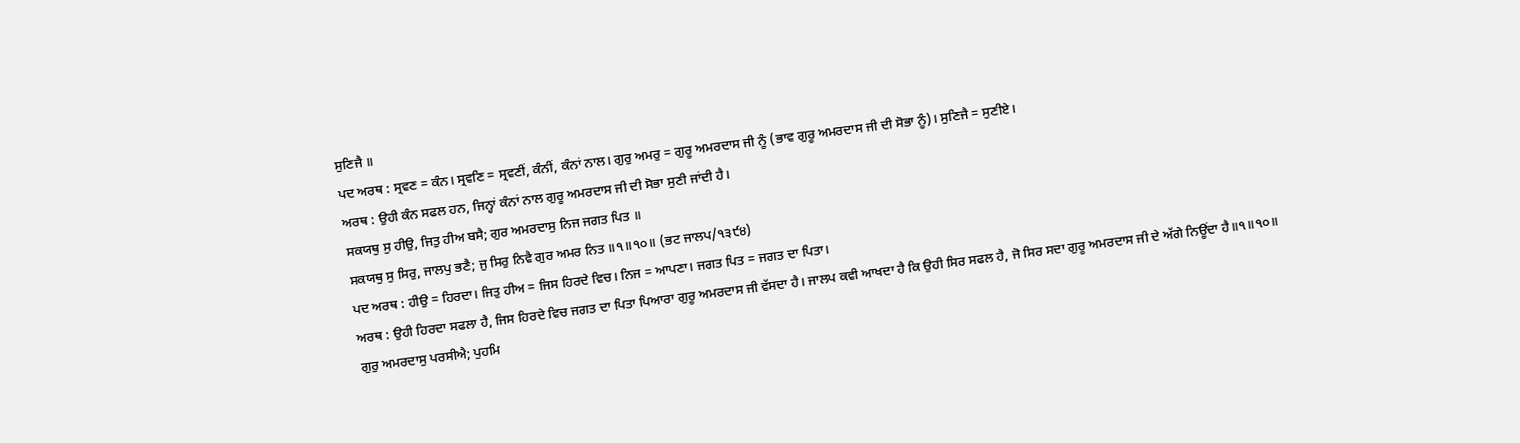ਸੁਣਿਜੈ ॥
ਪਦ ਅਰਥ : ਸ੍ਰਵਣ = ਕੰਨ। ਸ੍ਰਵਣਿ = ਸ੍ਰਵਣੀਂ, ਕੰਨੀਂ, ਕੰਨਾਂ ਨਾਲ। ਗੁਰੁ ਅਮਰੁ = ਗੁਰੂ ਅਮਰਦਾਸ ਜੀ ਨੂੰ (ਭਾਵ ਗੁਰੂ ਅਮਰਦਾਸ ਜੀ ਦੀ ਸੋਭਾ ਨੂੰ)। ਸੁਣਿਜੈ = ਸੁਣੀਏ।
ਅਰਥ : ਉਹੀ ਕੰਨ ਸਫਲ ਹਨ, ਜਿਨ੍ਹਾਂ ਕੰਨਾਂ ਨਾਲ ਗੁਰੂ ਅਮਰਦਾਸ ਜੀ ਦੀ ਸੋਭਾ ਸੁਣੀ ਜਾਂਦੀ ਹੈ।
ਸਕਯਥੁ ਸੁ ਹੀਉ, ਜਿਤੁ ਹੀਅ ਬਸੈ; ਗੁਰ ਅਮਰਦਾਸੁ ਨਿਜ ਜਗਤ ਪਿਤ ॥
ਸਕਯਥੁ ਸੁ ਸਿਰੁ, ਜਾਲਪੁ ਭਣੈ; ਜੁ ਸਿਰੁ ਨਿਵੈ ਗੁਰ ਅਮਰ ਨਿਤ ॥੧॥੧੦॥ (ਭਟ ਜਾਲਪ/੧੩੯੪)
ਪਦ ਅਰਥ : ਹੀਉ = ਹਿਰਦਾ। ਜਿਤੁ ਹੀਅ = ਜਿਸ ਹਿਰਦੇ ਵਿਚ। ਨਿਜ = ਆਪਣਾ। ਜਗਤ ਪਿਤ = ਜਗਤ ਦਾ ਪਿਤਾ।
ਅਰਥ : ਉਹੀ ਹਿਰਦਾ ਸਫਲਾ ਹੈ, ਜਿਸ ਹਿਰਦੇ ਵਿਚ ਜਗਤ ਦਾ ਪਿਤਾ ਪਿਆਰਾ ਗੁਰੂ ਅਮਰਦਾਸ ਜੀ ਵੱਸਦਾ ਹੈ। ਜਾਲਪ ਕਵੀ ਆਖਦਾ ਹੈ ਕਿ ਉਹੀ ਸਿਰ ਸਫਲ ਹੈ, ਜੋ ਸਿਰ ਸਦਾ ਗੁਰੂ ਅਮਰਦਾਸ ਜੀ ਦੇ ਅੱਗੇ ਨਿਊਂਦਾ ਹੈ॥੧॥੧੦॥
ਗੁਰੁ ਅਮਰਦਾਸੁ ਪਰਸੀਐ; ਪੁਹਮਿ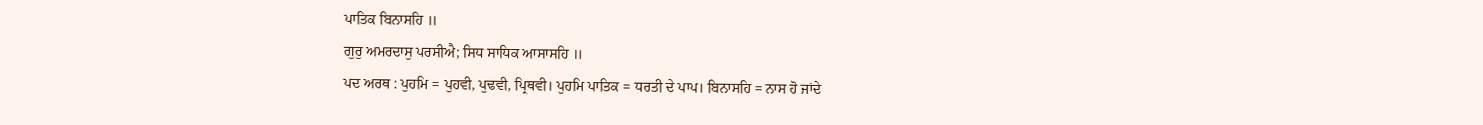ਪਾਤਿਕ ਬਿਨਾਸਹਿ ॥
ਗੁਰੁ ਅਮਰਦਾਸੁ ਪਰਸੀਐ; ਸਿਧ ਸਾਧਿਕ ਆਸਾਸਹਿ ॥
ਪਦ ਅਰਥ : ਪੁਹਮਿ = ਪੁਹਵੀ, ਪੁਢਵੀ, ਪ੍ਰਿਥਵੀ। ਪੁਹਮਿ ਪਾਤਿਕ = ਧਰਤੀ ਦੇ ਪਾਪ। ਬਿਨਾਸਹਿ = ਨਾਸ ਹੋ ਜਾਂਦੇ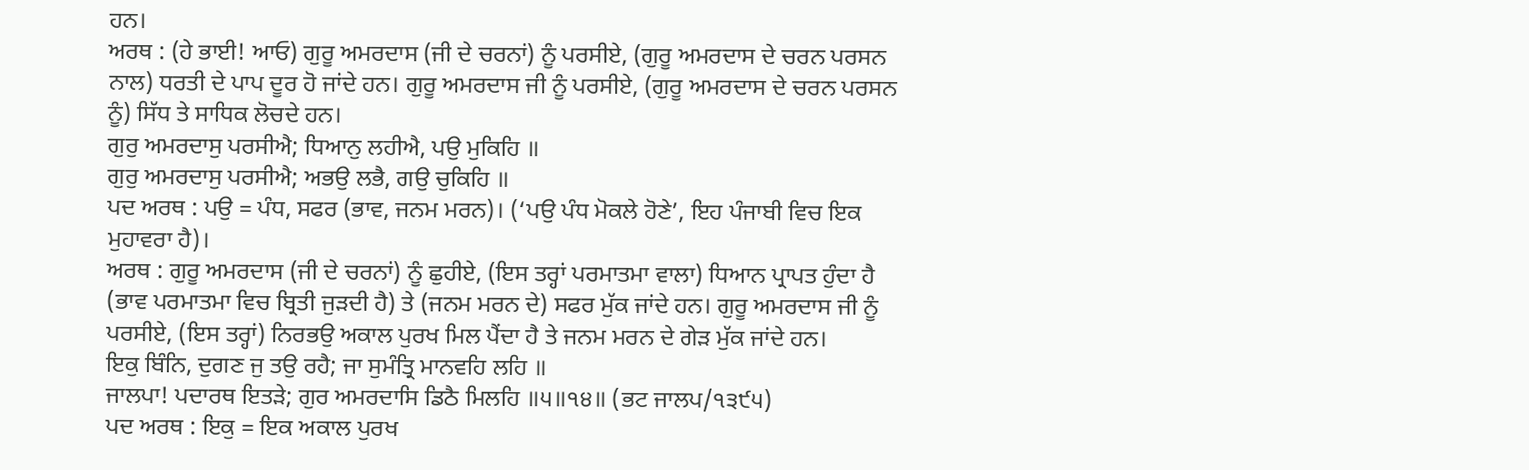ਹਨ।
ਅਰਥ : (ਹੇ ਭਾਈ! ਆਓ) ਗੁਰੂ ਅਮਰਦਾਸ (ਜੀ ਦੇ ਚਰਨਾਂ) ਨੂੰ ਪਰਸੀਏ, (ਗੁਰੂ ਅਮਰਦਾਸ ਦੇ ਚਰਨ ਪਰਸਨ ਨਾਲ) ਧਰਤੀ ਦੇ ਪਾਪ ਦੂਰ ਹੋ ਜਾਂਦੇ ਹਨ। ਗੁਰੂ ਅਮਰਦਾਸ ਜੀ ਨੂੰ ਪਰਸੀਏ, (ਗੁਰੂ ਅਮਰਦਾਸ ਦੇ ਚਰਨ ਪਰਸਨ ਨੂੰ) ਸਿੱਧ ਤੇ ਸਾਧਿਕ ਲੋਚਦੇ ਹਨ।
ਗੁਰੁ ਅਮਰਦਾਸੁ ਪਰਸੀਐ; ਧਿਆਨੁ ਲਹੀਐ, ਪਉ ਮੁਕਿਹਿ ॥
ਗੁਰੁ ਅਮਰਦਾਸੁ ਪਰਸੀਐ; ਅਭਉ ਲਭੈ, ਗਉ ਚੁਕਿਹਿ ॥
ਪਦ ਅਰਥ : ਪਉ = ਪੰਧ, ਸਫਰ (ਭਾਵ, ਜਨਮ ਮਰਨ)। (‘ਪਉ ਪੰਧ ਮੋਕਲੇ ਹੋਣੇ’, ਇਹ ਪੰਜਾਬੀ ਵਿਚ ਇਕ ਮੁਹਾਵਰਾ ਹੈ)।
ਅਰਥ : ਗੁਰੂ ਅਮਰਦਾਸ (ਜੀ ਦੇ ਚਰਨਾਂ) ਨੂੰ ਛੁਹੀਏ, (ਇਸ ਤਰ੍ਹਾਂ ਪਰਮਾਤਮਾ ਵਾਲਾ) ਧਿਆਨ ਪ੍ਰਾਪਤ ਹੁੰਦਾ ਹੈ (ਭਾਵ ਪਰਮਾਤਮਾ ਵਿਚ ਬ੍ਰਿਤੀ ਜੁੜਦੀ ਹੈ) ਤੇ (ਜਨਮ ਮਰਨ ਦੇ) ਸਫਰ ਮੁੱਕ ਜਾਂਦੇ ਹਨ। ਗੁਰੂ ਅਮਰਦਾਸ ਜੀ ਨੂੰ ਪਰਸੀਏ, (ਇਸ ਤਰ੍ਹਾਂ) ਨਿਰਭਉ ਅਕਾਲ ਪੁਰਖ ਮਿਲ ਪੈਂਦਾ ਹੈ ਤੇ ਜਨਮ ਮਰਨ ਦੇ ਗੇੜ ਮੁੱਕ ਜਾਂਦੇ ਹਨ।
ਇਕੁ ਬਿੰਨਿ, ਦੁਗਣ ਜੁ ਤਉ ਰਹੈ; ਜਾ ਸੁਮੰਤ੍ਰਿ ਮਾਨਵਹਿ ਲਹਿ ॥
ਜਾਲਪਾ! ਪਦਾਰਥ ਇਤੜੇ; ਗੁਰ ਅਮਰਦਾਸਿ ਡਿਠੈ ਮਿਲਹਿ ॥੫॥੧੪॥ (ਭਟ ਜਾਲਪ/੧੩੯੫)
ਪਦ ਅਰਥ : ਇਕੁ = ਇਕ ਅਕਾਲ ਪੁਰਖ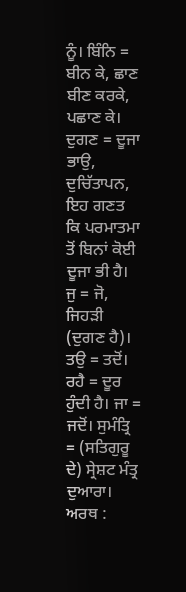ਨੂੰ। ਬਿੰਨਿ = ਬੀਨ ਕੇ, ਛਾਣ ਬੀਣ ਕਰਕੇ, ਪਛਾਣ ਕੇ। ਦੁਗਣ = ਦੂਜਾ ਭਾਉ, ਦੁਚਿੱਤਾਪਨ, ਇਹ ਗਣਤ ਕਿ ਪਰਮਾਤਮਾ ਤੋਂ ਬਿਨਾਂ ਕੋਈ ਦੂਜਾ ਭੀ ਹੈ। ਜੁ = ਜੋ, ਜਿਹੜੀ (ਦੁਗਣ ਹੈ)। ਤਉ = ਤਦੋਂ। ਰਹੈ = ਦੂਰ ਹੁੰਦੀ ਹੈ। ਜਾ = ਜਦੋਂ। ਸੁਮੰਤ੍ਰਿ = (ਸਤਿਗੁਰੂ ਦੇ) ਸ੍ਰੇਸ਼ਟ ਮੰਤ੍ਰ ਦੁਆਰਾ।
ਅਰਥ :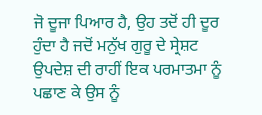ਜੋ ਦੂਜਾ ਪਿਆਰ ਹੈ, ਉਹ ਤਦੋਂ ਹੀ ਦੂਰ ਹੁੰਦਾ ਹੈ ਜਦੋਂ ਮਨੁੱਖ ਗੁਰੂ ਦੇ ਸ੍ਰੇਸ਼ਟ ਉਪਦੇਸ਼ ਦੀ ਰਾਹੀਂ ਇਕ ਪਰਮਾਤਮਾ ਨੂੰ ਪਛਾਣ ਕੇ ਉਸ ਨੂੰ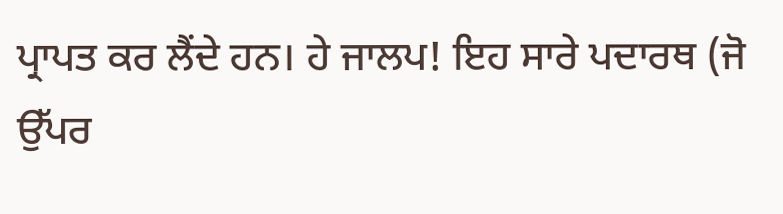ਪ੍ਰਾਪਤ ਕਰ ਲੈਂਦੇ ਹਨ। ਹੇ ਜਾਲਪ! ਇਹ ਸਾਰੇ ਪਦਾਰਥ (ਜੋ ਉੱਪਰ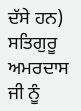ਦੱਸੇ ਹਨ) ਸਤਿਗੁਰੂ ਅਮਰਦਾਸ ਜੀ ਨੂੰ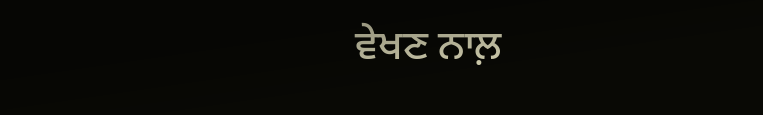ਵੇਖਣ ਨਾਲ਼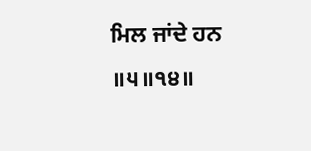ਮਿਲ ਜਾਂਦੇ ਹਨ ॥੫॥੧੪॥